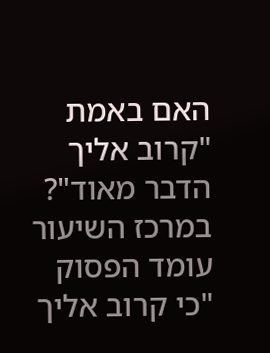האם באמת "קרוב אליך הדבר מאוד"?
במרכז השיעור עומד הפסוק "כי קרוב אליך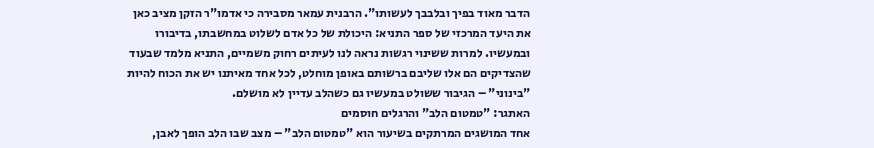הדבר מאוד בפיך ובלבבך לעשותו". הרבנית עמאר מסבירה כי אדמו"ר הזקן מציב כאן את היעד המרכזי של ספר התניא: היכולת של כל אדם לשלוט במחשבתו, בדיבורו ובמעשיו. למרות ששינוי רגשות נראה לנו לעיתים רחוק משמיים, התניא מלמד שבעוד שהצדיקים הם אלו שליבם ברשותם באופן מוחלט, לכל אחד מאיתנו יש את הכוח להיות "בינוני" – הגיבור ששולט במעשיו גם כשהלב עדיין לא מושלם.
האתגר: "טמטום הלב" והרגלים חוסמים
אחד המושגים המרתקים בשיעור הוא "טמטום הלב" – מצב שבו הלב הופך לאבן,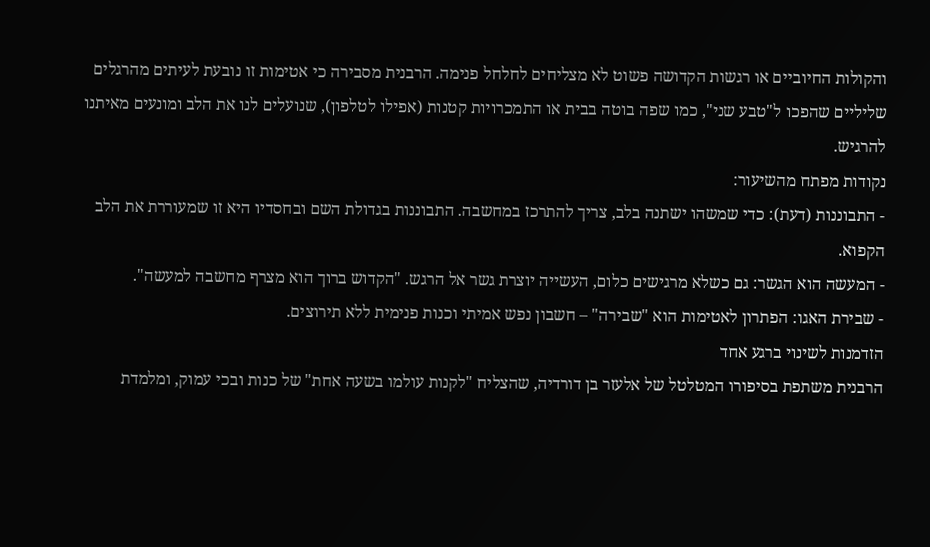והקולות החיוביים או רגשות הקדושה פשוט לא מצליחים לחלחל פנימה. הרבנית מסבירה כי אטימות זו נובעת לעיתים מהרגלים שליליים שהפכו ל"טבע שני", כמו שפה בוטה בבית או התמכרויות קטנות (אפילו לטלפון), שנועלים לנו את הלב ומונעים מאיתנו להרגיש.
נקודות מפתח מהשיעור:
- התבוננות (דעת): כדי שמשהו ישתנה בלב, צריך להתרכז במחשבה. התבוננות בגדולת השם ובחסדיו היא זו שמעוררת את הלב הקפוא.
- המעשה הוא הגשר: גם כשלא מרגישים כלום, העשייה יוצרת גשר אל הרגש. "הקדוש ברוך הוא מצרף מחשבה למעשה".
- שבירת האגו: הפתרון לאטימות הוא "שבירה" – חשבון נפש אמיתי וכנות פנימית ללא תירוצים.
הזדמנות לשינוי ברגע אחד
הרבנית משתפת בסיפורו המטלטל של אלעזר בן דורדיה, שהצליח "לקנות עולמו בשעה אחת" של כנות ובכי עמוק, ומלמדת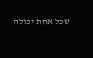שכל אחת יכולה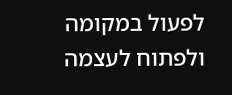לפעול במקומה ולפתוח לעצמה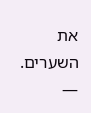את השערים.
—